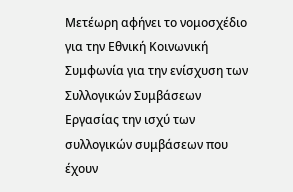Μετέωρη αφήνει το νομοσχέδιο για την Εθνική Κοινωνική Συμφωνία για την ενίσχυση των Συλλογικών Συμβάσεων Εργασίας την ισχύ των συλλογικών συμβάσεων που έχουν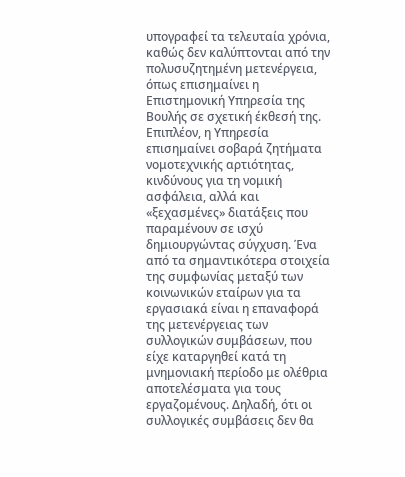υπογραφεί τα τελευταία χρόνια, καθώς δεν καλύπτονται από την πολυσυζητημένη μετενέργεια, όπως επισημαίνει η Επιστημονική Υπηρεσία της Βουλής σε σχετική έκθεσή της. Επιπλέον, η Υπηρεσία επισημαίνει σοβαρά ζητήματα νομοτεχνικής αρτιότητας, κινδύνους για τη νομική ασφάλεια, αλλά και «ξεχασμένες» διατάξεις που παραμένουν σε ισχύ δημιουργώντας σύγχυση. Ένα από τα σημαντικότερα στοιχεία της συμφωνίας μεταξύ των κοινωνικών εταίρων για τα εργασιακά είναι η επαναφορά της μετενέργειας των συλλογικών συμβάσεων, που είχε καταργηθεί κατά τη μνημονιακή περίοδο με ολέθρια αποτελέσματα για τους εργαζομένους. Δηλαδή, ότι οι συλλογικές συμβάσεις δεν θα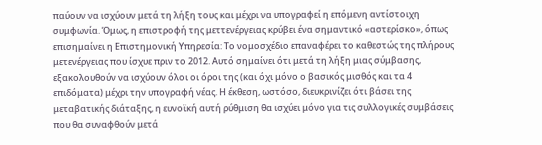παύουν να ισχύουν μετά τη λήξη τους και μέχρι να υπογραφεί η επόμενη αντίστοιχη συμφωνία. Όμως, η επιστροφή της μεττενέργειας κρύβει ένα σημαντικό «αστερίσκο», όπως επισημαίνει η Επιστημονική Υπηρεσία: Το νομοσχέδιο επαναφέρει το καθεστώς της πλήρους μετενέργειας που ίσχυε πριν το 2012. Αυτό σημαίνει ότι μετά τη λήξη μιας σύμβασης, εξακολουθούν να ισχύουν όλοι οι όροι της (και όχι μόνο ο βασικός μισθός και τα 4 επιδόματα) μέχρι την υπογραφή νέας. Η έκθεση, ωστόσο, διευκρινίζει ότι βάσει της μεταβατικής διάταξης, η ευνοϊκή αυτή ρύθμιση θα ισχύει μόνο για τις συλλογικές συμβάσεις που θα συναφθούν μετά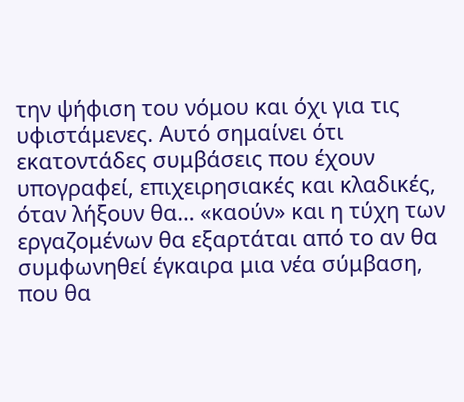την ψήφιση του νόμου και όχι για τις υφιστάμενες. Αυτό σημαίνει ότι εκατοντάδες συμβάσεις που έχουν υπογραφεί, επιχειρησιακές και κλαδικές, όταν λήξουν θα… «καούν» και η τύχη των εργαζομένων θα εξαρτάται από το αν θα συμφωνηθεί έγκαιρα μια νέα σύμβαση, που θα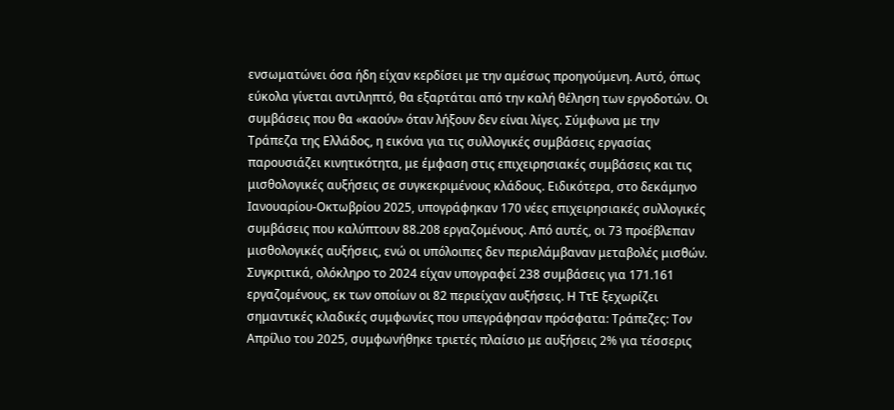ενσωματώνει όσα ήδη είχαν κερδίσει με την αμέσως προηγούμενη. Αυτό, όπως εύκολα γίνεται αντιληπτό, θα εξαρτάται από την καλή θέληση των εργοδοτών. Οι συμβάσεις που θα «καούν» όταν λήξουν δεν είναι λίγες. Σύμφωνα με την Τράπεζα της Ελλάδος, η εικόνα για τις συλλογικές συμβάσεις εργασίας παρουσιάζει κινητικότητα, με έμφαση στις επιχειρησιακές συμβάσεις και τις μισθολογικές αυξήσεις σε συγκεκριμένους κλάδους. Ειδικότερα, στο δεκάμηνο Ιανουαρίου-Οκτωβρίου 2025, υπογράφηκαν 170 νέες επιχειρησιακές συλλογικές συμβάσεις που καλύπτουν 88.208 εργαζομένους. Από αυτές, οι 73 προέβλεπαν μισθολογικές αυξήσεις, ενώ οι υπόλοιπες δεν περιελάμβαναν μεταβολές μισθών. Συγκριτικά, ολόκληρο το 2024 είχαν υπογραφεί 238 συμβάσεις για 171.161 εργαζομένους, εκ των οποίων οι 82 περιείχαν αυξήσεις. Η ΤτΕ ξεχωρίζει σημαντικές κλαδικές συμφωνίες που υπεγράφησαν πρόσφατα: Τράπεζες: Τον Απρίλιο του 2025, συμφωνήθηκε τριετές πλαίσιο με αυξήσεις 2% για τέσσερις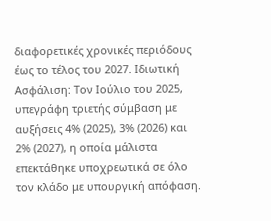διαφορετικές χρονικές περιόδους έως το τέλος του 2027. Ιδιωτική Ασφάλιση: Τον Ιούλιο του 2025, υπεγράφη τριετής σύμβαση με αυξήσεις 4% (2025), 3% (2026) και 2% (2027), η οποία μάλιστα επεκτάθηκε υποχρεωτικά σε όλο τον κλάδο με υπουργική απόφαση.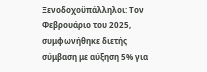Ξενοδοχοϋπάλληλοι: Τον Φεβρουάριο του 2025, συμφωνήθηκε διετής σύμβαση με αύξηση 5% για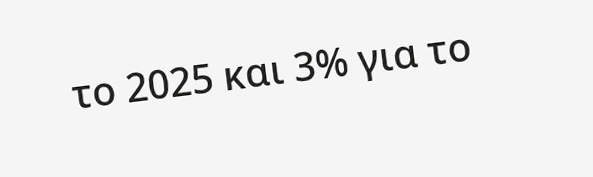το 2025 και 3% για το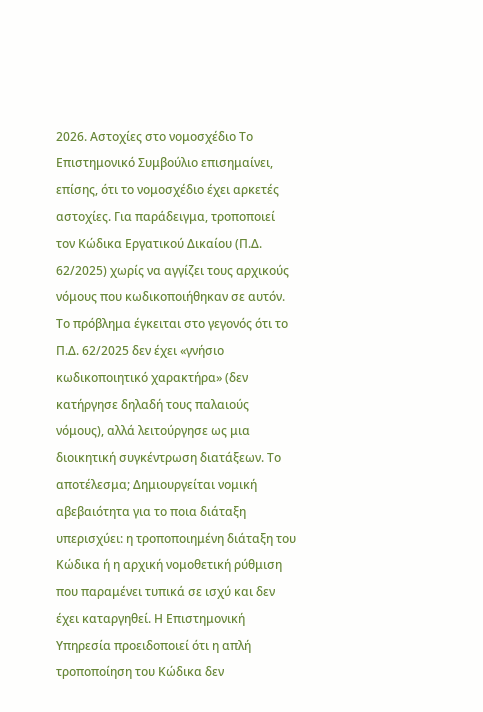2026. Αστοχίες στο νομοσχέδιο Το Επιστημονικό Συμβούλιο επισημαίνει, επίσης, ότι το νομοσχέδιο έχει αρκετές αστοχίες. Για παράδειγμα, τροποποιεί τον Κώδικα Εργατικού Δικαίου (Π.Δ. 62/2025) χωρίς να αγγίζει τους αρχικούς νόμους που κωδικοποιήθηκαν σε αυτόν. Το πρόβλημα έγκειται στο γεγονός ότι το Π.Δ. 62/2025 δεν έχει «γνήσιο κωδικοποιητικό χαρακτήρα» (δεν κατήργησε δηλαδή τους παλαιούς νόμους), αλλά λειτούργησε ως μια διοικητική συγκέντρωση διατάξεων. Το αποτέλεσμα; Δημιουργείται νομική αβεβαιότητα για το ποια διάταξη υπερισχύει: η τροποποιημένη διάταξη του Κώδικα ή η αρχική νομοθετική ρύθμιση που παραμένει τυπικά σε ισχύ και δεν έχει καταργηθεί. Η Επιστημονική Υπηρεσία προειδοποιεί ότι η απλή τροποποίηση του Κώδικα δεν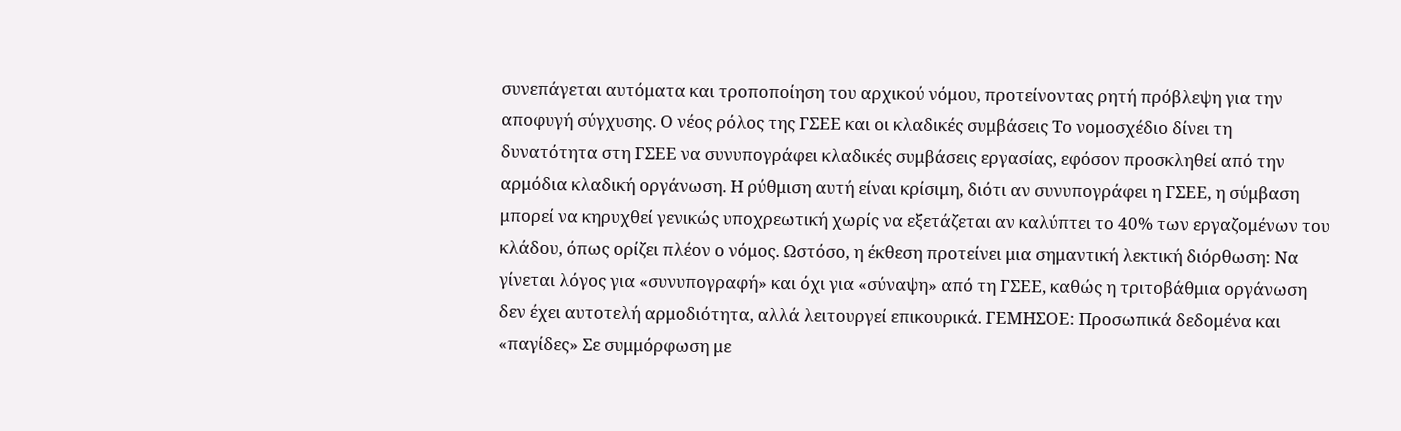συνεπάγεται αυτόματα και τροποποίηση του αρχικού νόμου, προτείνοντας ρητή πρόβλεψη για την αποφυγή σύγχυσης. Ο νέος ρόλος της ΓΣΕΕ και οι κλαδικές συμβάσεις Το νομοσχέδιο δίνει τη δυνατότητα στη ΓΣΕΕ να συνυπογράφει κλαδικές συμβάσεις εργασίας, εφόσον προσκληθεί από την αρμόδια κλαδική οργάνωση. Η ρύθμιση αυτή είναι κρίσιμη, διότι αν συνυπογράφει η ΓΣΕΕ, η σύμβαση μπορεί να κηρυχθεί γενικώς υποχρεωτική χωρίς να εξετάζεται αν καλύπτει το 40% των εργαζομένων του κλάδου, όπως ορίζει πλέον ο νόμος. Ωστόσο, η έκθεση προτείνει μια σημαντική λεκτική διόρθωση: Να γίνεται λόγος για «συνυπογραφή» και όχι για «σύναψη» από τη ΓΣΕΕ, καθώς η τριτοβάθμια οργάνωση δεν έχει αυτοτελή αρμοδιότητα, αλλά λειτουργεί επικουρικά. ΓΕΜΗΣΟΕ: Προσωπικά δεδομένα και «παγίδες» Σε συμμόρφωση με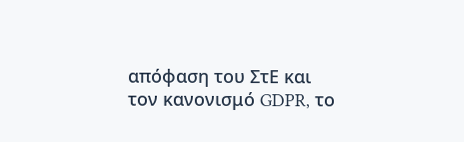απόφαση του ΣτΕ και τον κανονισμό GDPR, το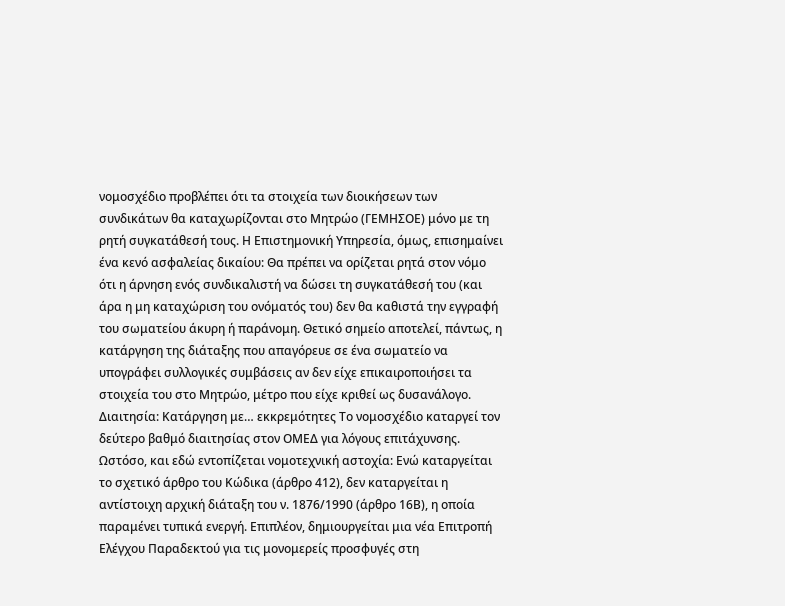νομοσχέδιο προβλέπει ότι τα στοιχεία των διοικήσεων των συνδικάτων θα καταχωρίζονται στο Μητρώο (ΓΕΜΗΣΟΕ) μόνο με τη ρητή συγκατάθεσή τους. Η Επιστημονική Υπηρεσία, όμως, επισημαίνει ένα κενό ασφαλείας δικαίου: Θα πρέπει να ορίζεται ρητά στον νόμο ότι η άρνηση ενός συνδικαλιστή να δώσει τη συγκατάθεσή του (και άρα η μη καταχώριση του ονόματός του) δεν θα καθιστά την εγγραφή του σωματείου άκυρη ή παράνομη. Θετικό σημείο αποτελεί, πάντως, η κατάργηση της διάταξης που απαγόρευε σε ένα σωματείο να υπογράφει συλλογικές συμβάσεις αν δεν είχε επικαιροποιήσει τα στοιχεία του στο Μητρώο, μέτρο που είχε κριθεί ως δυσανάλογο. Διαιτησία: Κατάργηση με… εκκρεμότητες Το νομοσχέδιο καταργεί τον δεύτερο βαθμό διαιτησίας στον ΟΜΕΔ για λόγους επιτάχυνσης. Ωστόσο, και εδώ εντοπίζεται νομοτεχνική αστοχία: Ενώ καταργείται το σχετικό άρθρο του Κώδικα (άρθρο 412), δεν καταργείται η αντίστοιχη αρχική διάταξη του ν. 1876/1990 (άρθρο 16Β), η οποία παραμένει τυπικά ενεργή. Επιπλέον, δημιουργείται μια νέα Επιτροπή Ελέγχου Παραδεκτού για τις μονομερείς προσφυγές στη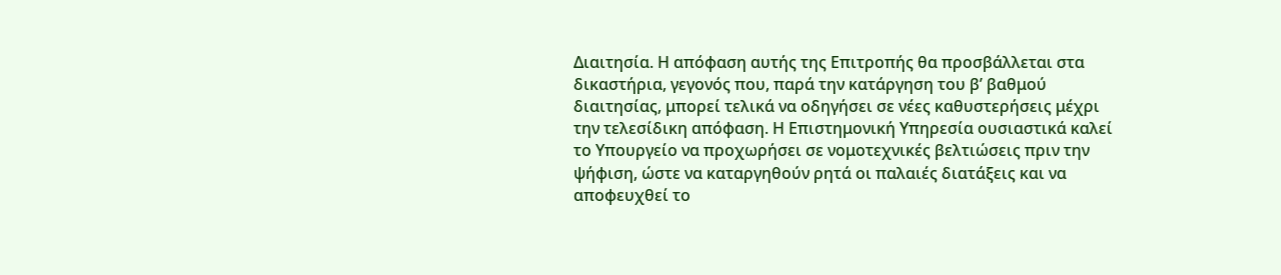Διαιτησία. Η απόφαση αυτής της Επιτροπής θα προσβάλλεται στα δικαστήρια, γεγονός που, παρά την κατάργηση του β’ βαθμού διαιτησίας, μπορεί τελικά να οδηγήσει σε νέες καθυστερήσεις μέχρι την τελεσίδικη απόφαση. Η Επιστημονική Υπηρεσία ουσιαστικά καλεί το Υπουργείο να προχωρήσει σε νομοτεχνικές βελτιώσεις πριν την ψήφιση, ώστε να καταργηθούν ρητά οι παλαιές διατάξεις και να αποφευχθεί το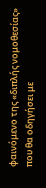φαινόμενο της «διπλής νομοθεσίας» που θα οδηγήσει με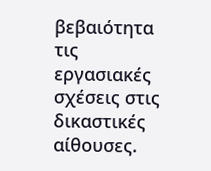βεβαιότητα τις εργασιακές σχέσεις στις δικαστικές αίθουσες.